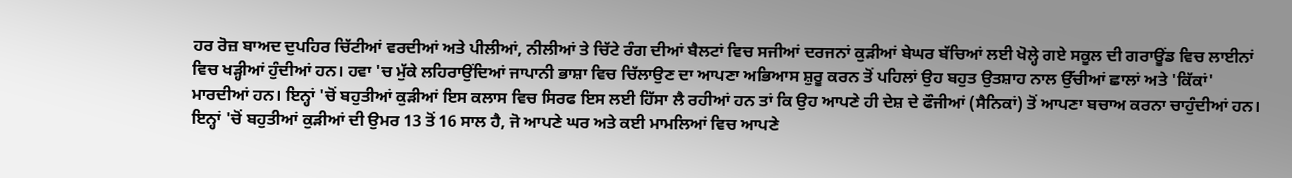ਹਰ ਰੋਜ਼ ਬਾਅਦ ਦੁਪਹਿਰ ਚਿੱਟੀਆਂ ਵਰਦੀਆਂ ਅਤੇ ਪੀਲੀਆਂ, ਨੀਲੀਆਂ ਤੇ ਚਿੱਟੇ ਰੰਗ ਦੀਆਂ ਬੈਲਟਾਂ ਵਿਚ ਸਜੀਆਂ ਦਰਜਨਾਂ ਕੁੜੀਆਂ ਬੇਘਰ ਬੱਚਿਆਂ ਲਈ ਖੋਲ੍ਹੇ ਗਏ ਸਕੂਲ ਦੀ ਗਰਾਊਂਡ ਵਿਚ ਲਾਈਨਾਂ ਵਿਚ ਖੜ੍ਹੀਆਂ ਹੁੰਦੀਆਂ ਹਨ। ਹਵਾ 'ਚ ਮੁੱਕੇ ਲਹਿਰਾਉਂਦਿਆਂ ਜਾਪਾਨੀ ਭਾਸ਼ਾ ਵਿਚ ਚਿੱਲਾਉਣ ਦਾ ਆਪਣਾ ਅਭਿਆਸ ਸ਼ੁਰੂ ਕਰਨ ਤੋਂ ਪਹਿਲਾਂ ਉਹ ਬਹੁਤ ਉਤਸ਼ਾਹ ਨਾਲ ਉੱਚੀਆਂ ਛਾਲਾਂ ਅਤੇ 'ਕਿੱਕਾਂ' ਮਾਰਦੀਆਂ ਹਨ। ਇਨ੍ਹਾਂ 'ਚੋਂ ਬਹੁਤੀਆਂ ਕੁੜੀਆਂ ਇਸ ਕਲਾਸ ਵਿਚ ਸਿਰਫ ਇਸ ਲਈ ਹਿੱਸਾ ਲੈ ਰਹੀਆਂ ਹਨ ਤਾਂ ਕਿ ਉਹ ਆਪਣੇ ਹੀ ਦੇਸ਼ ਦੇ ਫੌਜੀਆਂ (ਸੈਨਿਕਾਂ) ਤੋਂ ਆਪਣਾ ਬਚਾਅ ਕਰਨਾ ਚਾਹੁੰਦੀਆਂ ਹਨ।
ਇਨ੍ਹਾਂ 'ਚੋਂ ਬਹੁਤੀਆਂ ਕੁੜੀਆਂ ਦੀ ਉਮਰ 13 ਤੋਂ 16 ਸਾਲ ਹੈ, ਜੋ ਆਪਣੇ ਘਰ ਅਤੇ ਕਈ ਮਾਮਲਿਆਂ ਵਿਚ ਆਪਣੇ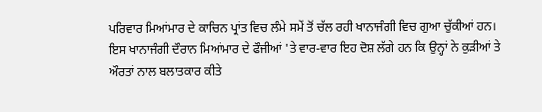ਪਰਿਵਾਰ ਮਿਆਂਮਾਰ ਦੇ ਕਾਚਿਨ ਪ੍ਰਾਂਤ ਵਿਚ ਲੰਮੇ ਸਮੇਂ ਤੋਂ ਚੱਲ ਰਹੀ ਖਾਨਾਜੰਗੀ ਵਿਚ ਗੁਆ ਚੁੱਕੀਆਂ ਹਨ। ਇਸ ਖਾਨਾਜੰਗੀ ਦੌਰਾਨ ਮਿਆਂਮਾਰ ਦੇ ਫੌਜੀਆਂ 'ਤੇ ਵਾਰ-ਵਾਰ ਇਹ ਦੋਸ਼ ਲੱਗੇ ਹਨ ਕਿ ਉਨ੍ਹਾਂ ਨੇ ਕੁੜੀਆਂ ਤੇ ਔਰਤਾਂ ਨਾਲ ਬਲਾਤਕਾਰ ਕੀਤੇ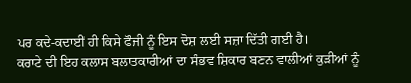ਪਰ ਕਦੇ-ਕਦਾਈਂ ਹੀ ਕਿਸੇ ਫੌਜੀ ਨੂੰ ਇਸ ਦੋਸ਼ ਲਈ ਸਜ਼ਾ ਦਿੱਤੀ ਗਈ ਹੈ।
ਕਰਾਟੇ ਦੀ ਇਹ ਕਲਾਸ ਬਲਾਤਕਾਰੀਆਂ ਦਾ ਸੰਭਵ ਸ਼ਿਕਾਰ ਬਣਨ ਵਾਲੀਆਂ ਕੁੜੀਆਂ ਨੂੰ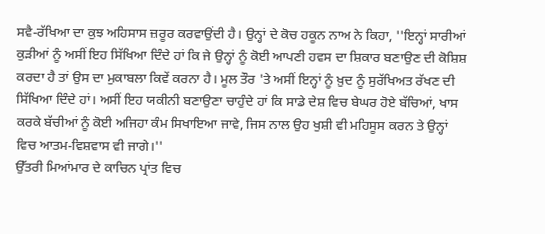ਸਵੈ-ਰੱਖਿਆ ਦਾ ਕੁਝ ਅਹਿਸਾਸ ਜ਼ਰੂਰ ਕਰਵਾਉਂਦੀ ਹੈ। ਉਨ੍ਹਾਂ ਦੇ ਕੋਚ ਹਕੂਨ ਨਾਅ ਨੇ ਕਿਹਾ, ''ਇਨ੍ਹਾਂ ਸਾਰੀਆਂ ਕੁੜੀਆਂ ਨੂੰ ਅਸੀਂ ਇਹ ਸਿੱਖਿਆ ਦਿੰਦੇ ਹਾਂ ਕਿ ਜੇ ਉਨ੍ਹਾਂ ਨੂੰ ਕੋਈ ਆਪਣੀ ਹਵਸ ਦਾ ਸ਼ਿਕਾਰ ਬਣਾਉਣ ਦੀ ਕੋਸ਼ਿਸ਼ ਕਰਦਾ ਹੈ ਤਾਂ ਉਸ ਦਾ ਮੁਕਾਬਲਾ ਕਿਵੇਂ ਕਰਨਾ ਹੈ। ਮੂਲ ਤੌਰ 'ਤੇ ਅਸੀਂ ਇਨ੍ਹਾਂ ਨੂੰ ਖ਼ੁਦ ਨੂੰ ਸੁਰੱਖਿਅਤ ਰੱਖਣ ਦੀ ਸਿੱਖਿਆ ਦਿੰਦੇ ਹਾਂ। ਅਸੀਂ ਇਹ ਯਕੀਨੀ ਬਣਾਉਣਾ ਚਾਹੁੰਦੇ ਹਾਂ ਕਿ ਸਾਡੇ ਦੇਸ਼ ਵਿਚ ਬੇਘਰ ਹੋਏ ਬੱਚਿਆਂ, ਖਾਸ ਕਰਕੇ ਬੱਚੀਆਂ ਨੂੰ ਕੋਈ ਅਜਿਹਾ ਕੰਮ ਸਿਖਾਇਆ ਜਾਵੇ, ਜਿਸ ਨਾਲ ਉਹ ਖੁਸ਼ੀ ਵੀ ਮਹਿਸੂਸ ਕਰਨ ਤੇ ਉਨ੍ਹਾਂ ਵਿਚ ਆਤਮ-ਵਿਸ਼ਵਾਸ ਵੀ ਜਾਗੇ।''
ਉੱਤਰੀ ਮਿਆਂਮਾਰ ਦੇ ਕਾਚਿਨ ਪ੍ਰਾਂਤ ਵਿਚ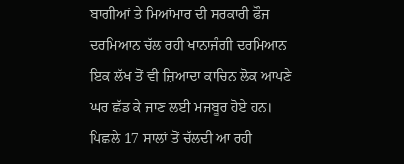ਬਾਗੀਆਂ ਤੇ ਮਿਆਂਮਾਰ ਦੀ ਸਰਕਾਰੀ ਫੌਜ ਦਰਮਿਆਨ ਚੱਲ ਰਹੀ ਖਾਨਾਜੰਗੀ ਦਰਮਿਆਨ ਇਕ ਲੱਖ ਤੋਂ ਵੀ ਜ਼ਿਆਦਾ ਕਾਚਿਨ ਲੋਕ ਆਪਣੇ ਘਰ ਛੱਡ ਕੇ ਜਾਣ ਲਈ ਮਜਬੂਰ ਹੋਏ ਹਨ। ਪਿਛਲੇ 17 ਸਾਲਾਂ ਤੋਂ ਚੱਲਦੀ ਆ ਰਹੀ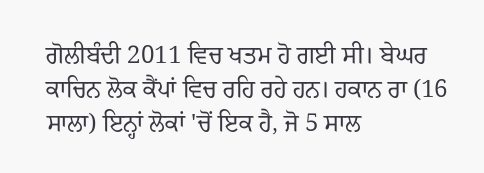ਗੋਲੀਬੰਦੀ 2011 ਵਿਚ ਖਤਮ ਹੋ ਗਈ ਸੀ। ਬੇਘਰ ਕਾਚਿਨ ਲੋਕ ਕੈਂਪਾਂ ਵਿਚ ਰਹਿ ਰਹੇ ਹਨ। ਹਕਾਨ ਰਾ (16 ਸਾਲਾ) ਇਨ੍ਹਾਂ ਲੋਕਾਂ 'ਚੋਂ ਇਕ ਹੈ, ਜੋ 5 ਸਾਲ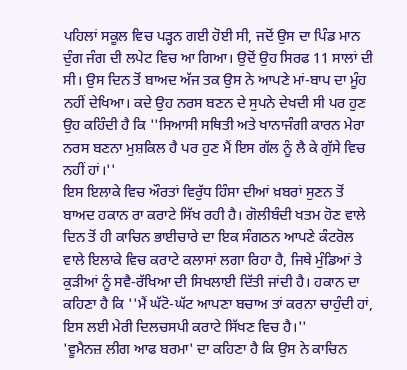ਪਹਿਲਾਂ ਸਕੂਲ ਵਿਚ ਪੜ੍ਹਨ ਗਈ ਹੋਈ ਸੀ, ਜਦੋਂ ਉਸ ਦਾ ਪਿੰਡ ਮਾਨ ਦੁੰਗ ਜੰਗ ਦੀ ਲਪੇਟ ਵਿਚ ਆ ਗਿਆ। ਉਦੋਂ ਉਹ ਸਿਰਫ 11 ਸਾਲਾਂ ਦੀ ਸੀ। ਉਸ ਦਿਨ ਤੋਂ ਬਾਅਦ ਅੱਜ ਤਕ ਉਸ ਨੇ ਆਪਣੇ ਮਾਂ-ਬਾਪ ਦਾ ਮੂੰਹ ਨਹੀਂ ਦੇਖਿਆ। ਕਦੇ ਉਹ ਨਰਸ ਬਣਨ ਦੇ ਸੁਪਨੇ ਦੇਖਦੀ ਸੀ ਪਰ ਹੁਣ ਉਹ ਕਹਿੰਦੀ ਹੈ ਕਿ ''ਸਿਆਸੀ ਸਥਿਤੀ ਅਤੇ ਖਾਨਾਜੰਗੀ ਕਾਰਨ ਮੇਰਾ ਨਰਸ ਬਣਨਾ ਮੁਸ਼ਕਿਲ ਹੈ ਪਰ ਹੁਣ ਮੈਂ ਇਸ ਗੱਲ ਨੂੰ ਲੈ ਕੇ ਗੁੱਸੇ ਵਿਚ ਨਹੀਂ ਹਾਂ।''
ਇਸ ਇਲਾਕੇ ਵਿਚ ਔਰਤਾਂ ਵਿਰੁੱਧ ਹਿੰਸਾ ਦੀਆਂ ਖ਼ਬਰਾਂ ਸੁਣਨ ਤੋਂ ਬਾਅਦ ਹਕਾਨ ਰਾ ਕਰਾਟੇ ਸਿੱਖ ਰਹੀ ਹੈ। ਗੋਲੀਬੰਦੀ ਖਤਮ ਹੋਣ ਵਾਲੇ ਦਿਨ ਤੋਂ ਹੀ ਕਾਚਿਨ ਭਾਈਚਾਰੇ ਦਾ ਇਕ ਸੰਗਠਨ ਆਪਣੇ ਕੰਟਰੋਲ ਵਾਲੇ ਇਲਾਕੇ ਵਿਚ ਕਰਾਟੇ ਕਲਾਸਾਂ ਲਗਾ ਰਿਹਾ ਹੈ, ਜਿਥੇ ਮੁੰਡਿਆਂ ਤੇ ਕੁੜੀਆਂ ਨੂੰ ਸਵੈ-ਰੱਖਿਆ ਦੀ ਸਿਖਲਾਈ ਦਿੱਤੀ ਜਾਂਦੀ ਹੈ। ਹਕਾਨ ਦਾ ਕਹਿਣਾ ਹੈ ਕਿ ''ਮੈਂ ਘੱਟੋ-ਘੱਟ ਆਪਣਾ ਬਚਾਅ ਤਾਂ ਕਰਨਾ ਚਾਹੁੰਦੀ ਹਾਂ, ਇਸ ਲਈ ਮੇਰੀ ਦਿਲਚਸਪੀ ਕਰਾਟੇ ਸਿੱਖਣ ਵਿਚ ਹੈ।''
'ਵੂਮੈਨਜ਼ ਲੀਗ ਆਫ ਬਰਮਾ' ਦਾ ਕਹਿਣਾ ਹੈ ਕਿ ਉਸ ਨੇ ਕਾਚਿਨ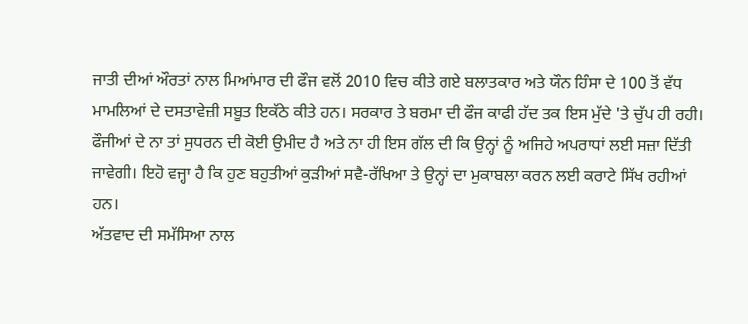ਜਾਤੀ ਦੀਆਂ ਔਰਤਾਂ ਨਾਲ ਮਿਆਂਮਾਰ ਦੀ ਫੌਜ ਵਲੋਂ 2010 ਵਿਚ ਕੀਤੇ ਗਏ ਬਲਾਤਕਾਰ ਅਤੇ ਯੌਨ ਹਿੰਸਾ ਦੇ 100 ਤੋਂ ਵੱਧ ਮਾਮਲਿਆਂ ਦੇ ਦਸਤਾਵੇਜ਼ੀ ਸਬੂਤ ਇਕੱਠੇ ਕੀਤੇ ਹਨ। ਸਰਕਾਰ ਤੇ ਬਰਮਾ ਦੀ ਫੌਜ ਕਾਫੀ ਹੱਦ ਤਕ ਇਸ ਮੁੱਦੇ 'ਤੇ ਚੁੱਪ ਹੀ ਰਹੀ। ਫੌਜੀਆਂ ਦੇ ਨਾ ਤਾਂ ਸੁਧਰਨ ਦੀ ਕੋਈ ਉਮੀਦ ਹੈ ਅਤੇ ਨਾ ਹੀ ਇਸ ਗੱਲ ਦੀ ਕਿ ਉਨ੍ਹਾਂ ਨੂੰ ਅਜਿਹੇ ਅਪਰਾਧਾਂ ਲਈ ਸਜ਼ਾ ਦਿੱਤੀ ਜਾਵੇਗੀ। ਇਹੋ ਵਜ੍ਹਾ ਹੈ ਕਿ ਹੁਣ ਬਹੁਤੀਆਂ ਕੁੜੀਆਂ ਸਵੈ-ਰੱਖਿਆ ਤੇ ਉਨ੍ਹਾਂ ਦਾ ਮੁਕਾਬਲਾ ਕਰਨ ਲਈ ਕਰਾਟੇ ਸਿੱਖ ਰਹੀਆਂ ਹਨ।
ਅੱਤਵਾਦ ਦੀ ਸਮੱਸਿਆ ਨਾਲ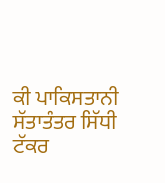ਕੀ ਪਾਕਿਸਤਾਨੀ ਸੱਤਾਤੰਤਰ ਸਿੱਧੀ ਟੱਕਰ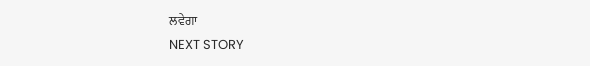ਲਵੇਗਾ
NEXT STORY